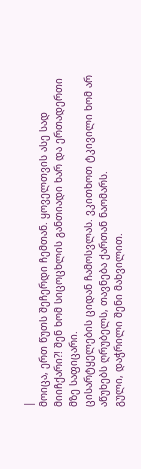|
მოიცა, ერთ წუთს შეჩერდი ჩემთან. ყოველთვის ასე სად მიიჩქარი?! შენ ხომ სიცოცხლის განთიადი ხარ და ერთადერთი მზე საფიცარი.
ცისარტყელების ციდან ჩამოსვლას. ვკითხოთ ტკივილი ხომ არ აწუხებს ღრუბელს, თავნება ქართან ნაომარს.
გული, დაჭრილი შენი მახვილით.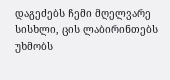დაგეძებს ჩემი მღელვარე სისხლი, ცის ლაბირინთებს უხმობს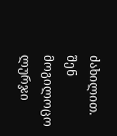ძახილით.
შენ მოგილოცო ლურჯი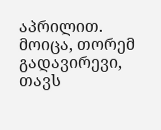აპრილით. მოიცა, თორემ გადავირევი, თავს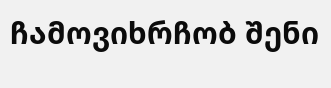ჩამოვიხრჩობ შენი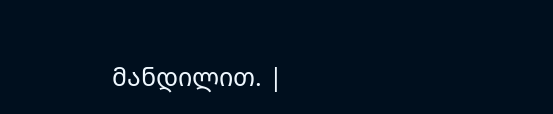მანდილით. |